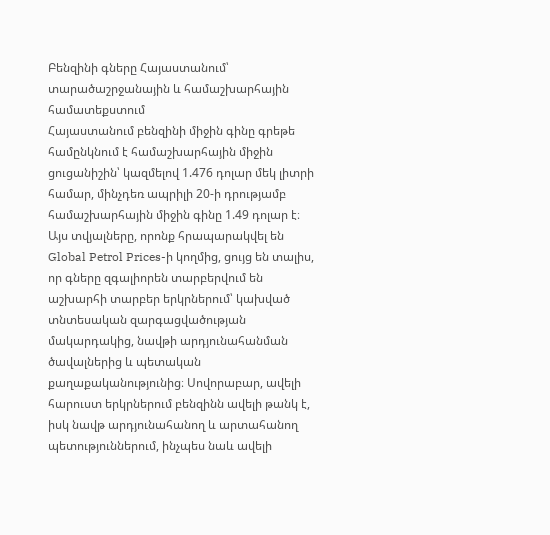Բենզինի գները Հայաստանում՝ տարածաշրջանային և համաշխարհային համատեքստում
Հայաստանում բենզինի միջին գինը գրեթե համընկնում է համաշխարհային միջին ցուցանիշին՝ կազմելով 1.476 դոլար մեկ լիտրի համար, մինչդեռ ապրիլի 20-ի դրությամբ համաշխարհային միջին գինը 1.49 դոլար է։ Այս տվյալները, որոնք հրապարակվել են Global Petrol Prices-ի կողմից, ցույց են տալիս, որ գները զգալիորեն տարբերվում են աշխարհի տարբեր երկրներում՝ կախված տնտեսական զարգացվածության մակարդակից, նավթի արդյունահանման ծավալներից և պետական քաղաքականությունից։ Սովորաբար, ավելի հարուստ երկրներում բենզինն ավելի թանկ է, իսկ նավթ արդյունահանող և արտահանող պետություններում, ինչպես նաև ավելի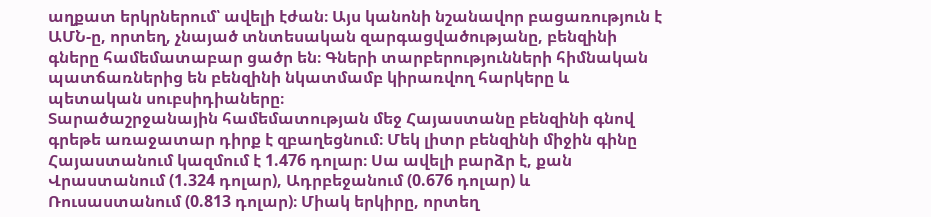աղքատ երկրներում՝ ավելի էժան։ Այս կանոնի նշանավոր բացառություն է ԱՄՆ-ը, որտեղ, չնայած տնտեսական զարգացվածությանը, բենզինի գները համեմատաբար ցածր են։ Գների տարբերությունների հիմնական պատճառներից են բենզինի նկատմամբ կիրառվող հարկերը և պետական սուբսիդիաները։
Տարածաշրջանային համեմատության մեջ Հայաստանը բենզինի գնով գրեթե առաջատար դիրք է զբաղեցնում։ Մեկ լիտր բենզինի միջին գինը Հայաստանում կազմում է 1.476 դոլար։ Սա ավելի բարձր է, քան Վրաստանում (1.324 դոլար), Ադրբեջանում (0.676 դոլար) և Ռուսաստանում (0.813 դոլար)։ Միակ երկիրը, որտեղ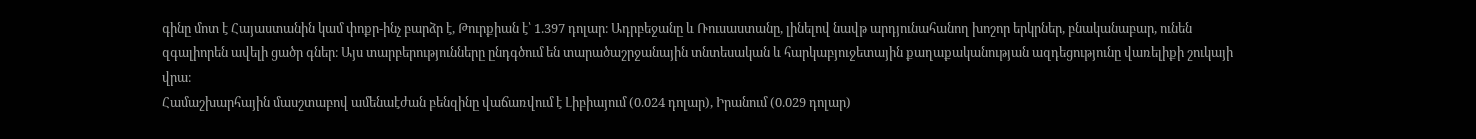գինը մոտ է Հայաստանին կամ փոքր-ինչ բարձր է, Թուրքիան է՝ 1.397 դոլար։ Ադրբեջանը և Ռուսաստանը, լինելով նավթ արդյունահանող խոշոր երկրներ, բնականաբար, ունեն զգալիորեն ավելի ցածր գներ։ Այս տարբերությունները ընդգծում են տարածաշրջանային տնտեսական և հարկաբյուջետային քաղաքականության ազդեցությունը վառելիքի շուկայի վրա։
Համաշխարհային մասշտաբով ամենաէժան բենզինը վաճառվում է Լիբիայում (0.024 դոլար), Իրանում (0.029 դոլար)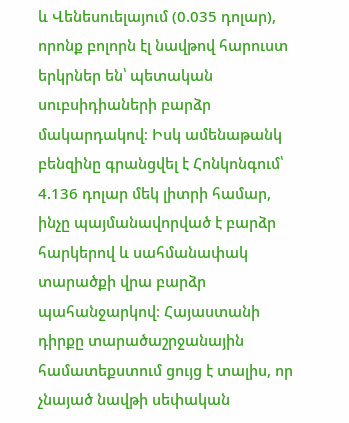և Վենեսուելայում (0.035 դոլար), որոնք բոլորն էլ նավթով հարուստ երկրներ են՝ պետական սուբսիդիաների բարձր մակարդակով։ Իսկ ամենաթանկ բենզինը գրանցվել է Հոնկոնգում՝ 4.136 դոլար մեկ լիտրի համար, ինչը պայմանավորված է բարձր հարկերով և սահմանափակ տարածքի վրա բարձր պահանջարկով։ Հայաստանի դիրքը տարածաշրջանային համատեքստում ցույց է տալիս, որ չնայած նավթի սեփական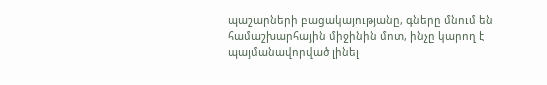պաշարների բացակայությանը, գները մնում են համաշխարհային միջինին մոտ, ինչը կարող է պայմանավորված լինել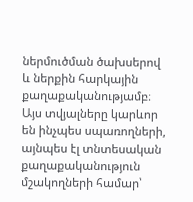ներմուծման ծախսերով և ներքին հարկային քաղաքականությամբ։ Այս տվյալները կարևոր են ինչպես սպառողների, այնպես էլ տնտեսական քաղաքականություն մշակողների համար՝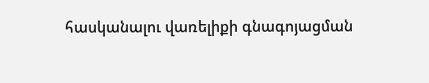հասկանալու վառելիքի գնագոյացման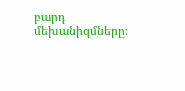բարդ մեխանիզմները։